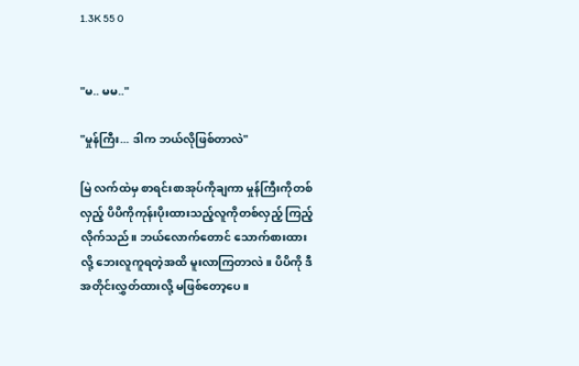1.3K 55 0


"မ.. မမ.."

"မှုန်ကြီး... ဒါက ဘယ်လိုဖြစ်တာလဲ"

မြဲ လက်ထဲမှ စာရင်းစာအုပ်ကိုချကာ မှုန်ကြီးကိုတစ်လှည့် ပိပိကိုကုန်းပိုးထားသည့်လူကိုတစ်လှည့် ကြည့်လိုက်သည်။ ဘယ်လောက်တောင် သောက်စားထားလို့ ဘေးလူကူရတဲ့အထိ မူးလာကြတာလဲ။ ပိပိကို ဒီအတိုင်းလွှတ်ထားလို့ မဖြစ်တော့ပေ။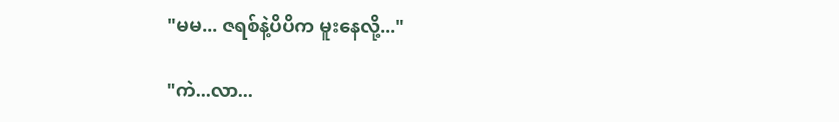"မမ... ဇရစ်နဲ့ပိပိက မူးနေလို့..."

"ကဲ...လာ...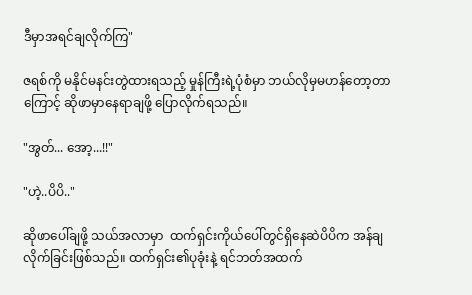ဒီမှာအရင်ချလိုက်ကြ"

ဇရစ်ကို မနိုင်မနင်းတွဲထားရသည့် မှုန်ကြီးရဲ့ပုံစံမှာ ဘယ်လိုမှမဟန်တော့တာကြောင့် ဆိုဖာမှာနေရာချဖို့ ပြောလိုက်ရသည်။

"အွတ်... အော့...!!"

"ဟဲ့..ပိပိ.."

ဆိုဖာပေါ်ချဖို့ သယ်အလာမှာ  ထက်ရှင်းကိုယ်ပေါ်တွင်ရှိနေဆဲပိပိက အန်ချလိုက်ခြင်းဖြစ်သည်။ ထက်ရှင်း၏ပုခုံးနဲ့ ရင်ဘတ်အထက်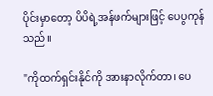ပိုင်းမှာတော့ ပိပိရဲ့အန်ဖက်များဖြင့် ပေပွကုန်သည်။

"ကိုထက်ရှင်းနိုင်ကို အားနာလိုက်တာ၊ ပေ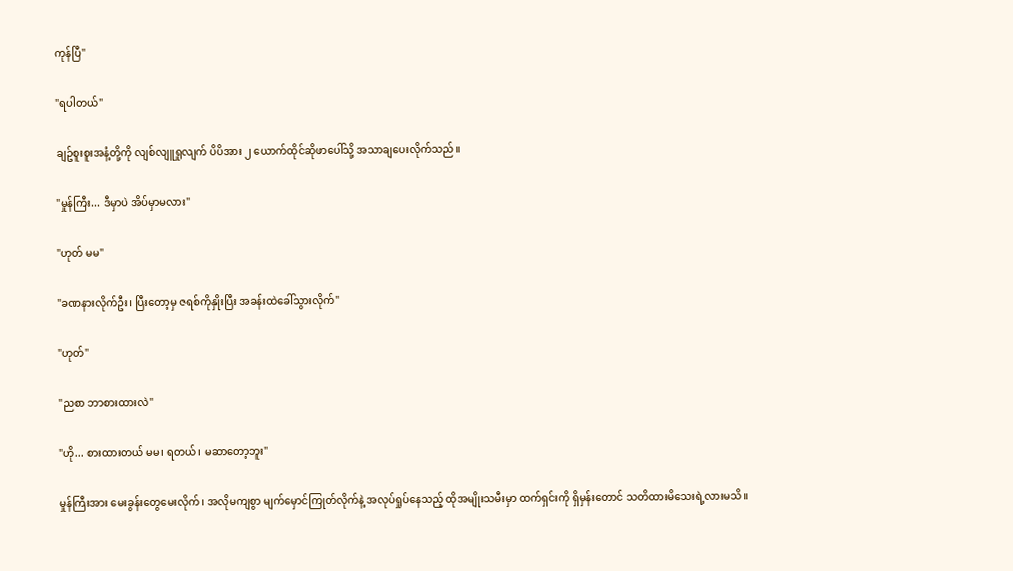ကုန်ပြီ"

"ရပါတယ်"

ချဥ်စူးစူးအနံ့တို့ကို လျစ်လျူရှုလျက် ပိပိအား ၂ ယောက်ထိုင်ဆိုဖာပေါ်သို့ အသာချပေးလိုက်သည်။

"မှုန်ကြီး... ဒီမှာပဲ အိပ်မှာမလား"

"ဟုတ် မမ"

"ခဏနားလိုက်ဦး၊ ပြီးတော့မှ ဇရစ်ကိုနှိုးပြီး အခန်းထဲခေါ်သွားလိုက်"

"ဟုတ်"

"ညစာ ဘာစားထားလဲ"

"ဟို... စားထားတယ် မမ၊ ရတယ်၊ မဆာတော့ဘူး"

မှုန်ကြီးအား မေးခွန်းတွေမေးလိုက်၊ အလိုမကျစွာ မျက်မှောင်ကြုတ်လိုက်နဲ့ အလုပ်ရှုပ်နေသည့် ထိုအမျိုးသမီးမှာ ထက်ရှင်းကို ရှိမှန်းတောင် သတိထားမိသေးရဲ့လားမသိ။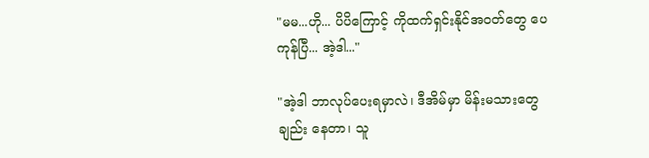"မမ...ဟို... ပိပိကြောင့် ကိုထက်ရှင်းနိုင်အဝတ်တွေ ပေကုန်ပြီ... အဲ့ဒါ..."

"အဲ့ဒါ ဘာလုပ်ပေးရမှာလဲ၊ ဒီအိမ်မှာ မိန်းမသားတွေချည်း နေတာ၊ သူ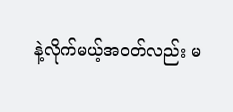နဲ့လိုက်မယ့်အဝတ်လည်း မ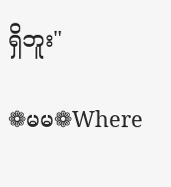ရှိဘူး"

❁မမ❁Where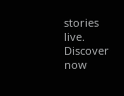stories live. Discover now